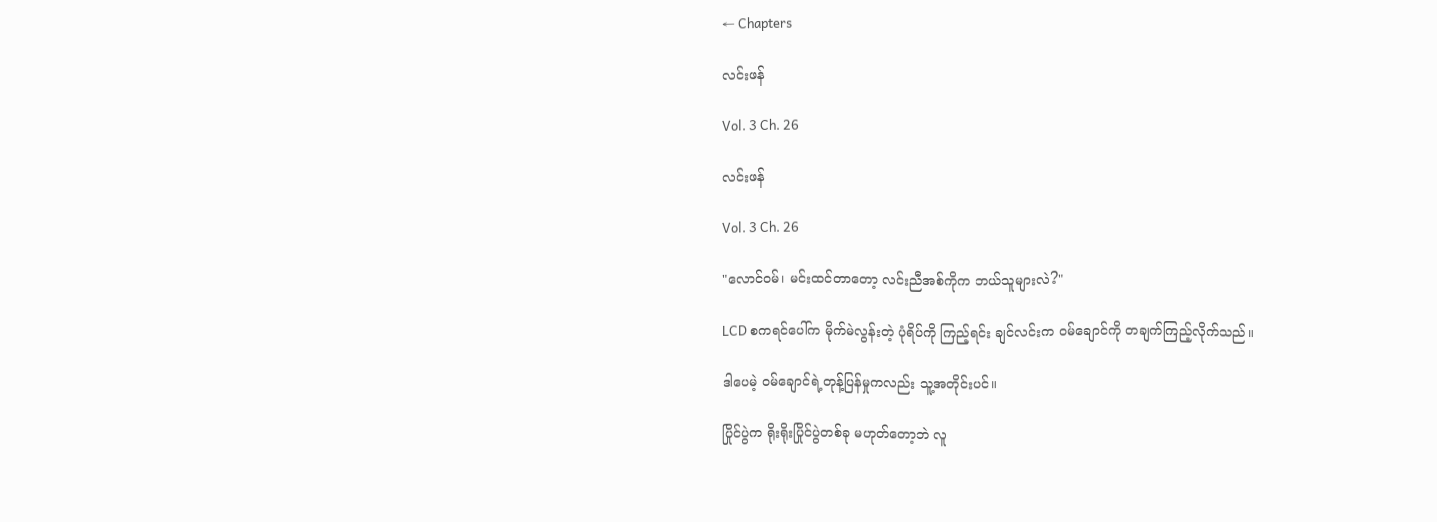← Chapters

လင်းဖန်

Vol. 3 Ch. 26

လင်းဖန်

Vol. 3 Ch. 26

"လောင်ဝမ်၊ မင်းထင်တာတော့ လင်းညီအစ်ကိုက ဘယ်သူများလဲ?"

LCD စကရင်ပေါ်က မိုက်မဲလွန်းတဲ့ ပုံရိပ်ကို ကြည့်ရင်း ချင်လင်းက ဝမ်ချောင်ကို တချက်ကြည့်လိုက်သည်။

ဒါပေမဲ့ ဝမ်ချောင်ရဲ့တုန့်ပြန်မှုကလည်း သူ့အတိုင်းပင်။

ပြိုင်ပွဲက ရိုးရိုးပြိုင်ပွဲတစ်ခု မဟုတ်တော့ဘဲ လူ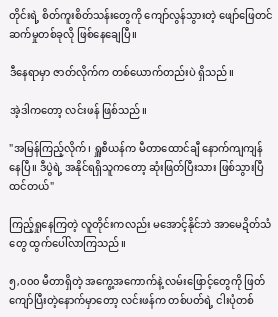တိုင်းရဲ့ စိတ်ကူးစိတ်သန်းတွေကို ကျော်လွန်သွားတဲ့ ဖျော်ဖြေတင်ဆက်မှုတစ်ခုလို ဖြစ်နေချေပြီ။

ဒီနေရာမှာ ဇာတ်လိုက်က တစ်ယောက်တည်းပဲ ရှိသည်။

အဲ့ဒါကတော့ လင်းဖန် ဖြစ်သည်။

"အမြန်ကြည့်လိုက်၊ ရှူစီယန်က မီတာထောင်ချီ နောက်ကျကျန်နေပြီ။ ဒီပွဲရဲ့ အနိုင်ရရှိသူကတော့ ဆုံးဖြတ်ပြီးသား ဖြစ်သွားပြီ ထင်တယ်"

ကြည့်ရှုနေကြတဲ့ လူတိုင်းကလည်း မအောင့်နိုင်ဘဲ အာမေဍိတ်သံတွေ ထွက်ပေါ်လာကြသည်။

၅,၀၀၀ မီတာရှိတဲ့ အကွေ့အကောက်နဲ့ လမ်းဖြောင့်တွေကို ဖြတ်ကျော်ပြီးတဲ့နောက်မှာတော့ လင်းဖန်က တစ်ပတ်ရဲ့ ငါးပုံတစ်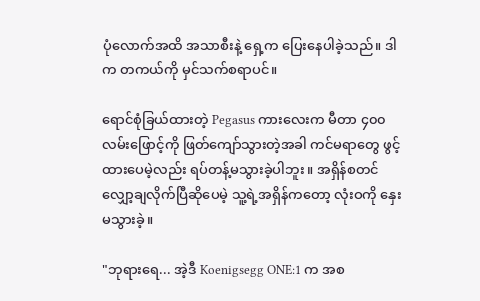ပုံလောက်အထိ အသာစီးနဲ့ ရှေ့က ပြေးနေပါခဲ့သည်။ ဒါက တကယ်ကို မှင်သက်စရာပင်။

ရောင်စုံခြယ်ထားတဲ့ Pegasus ကားလေးက မီတာ ၄၀၀ လမ်းဖြောင့်ကို ဖြတ်ကျော်သွားတဲ့အခါ ကင်မရာတွေ ဖွင့်ထားပေမဲ့လည်း ရပ်တန့်မသွားခဲ့ပါဘူး။ အရှိန်စတင်လျှော့ချလိုက်ပြီဆိုပေမဲ့ သူ့ရဲ့အရှိန်ကတော့ လုံးဝကို နှေးမသွားခဲ့။

"ဘုရားရေ... အဲ့ဒီ Koenigsegg ONE:1 က အစ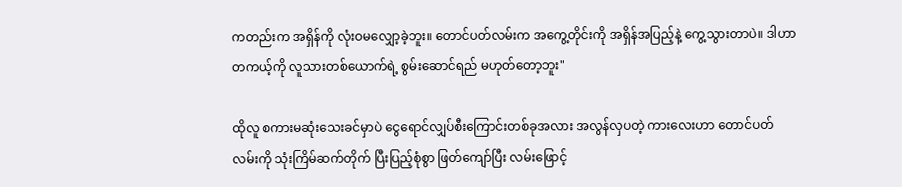ကတည်းက အရှိန်ကို လုံးဝမလျှော့ခဲ့ဘူး။ တောင်ပတ်လမ်းက အကွေ့တိုင်းကို အရှိန်အပြည့်နဲ့ ကွေ့သွားတာပဲ။ ဒါဟာ တကယ့်ကို လူသားတစ်ယောက်ရဲ့ စွမ်းဆောင်ရည် မဟုတ်တော့ဘူး"

ထိုလူ စကားမဆုံးသေးခင်မှာပဲ ငွေရောင်လျှပ်စီးကြောင်းတစ်ခုအလား အလွန်လှပတဲ့ ကားလေးဟာ တောင်ပတ်လမ်းကို သုံးကြိမ်ဆက်တိုက် ပြီးပြည့်စုံစွာ ဖြတ်ကျော်ပြီး လမ်းဖြောင့်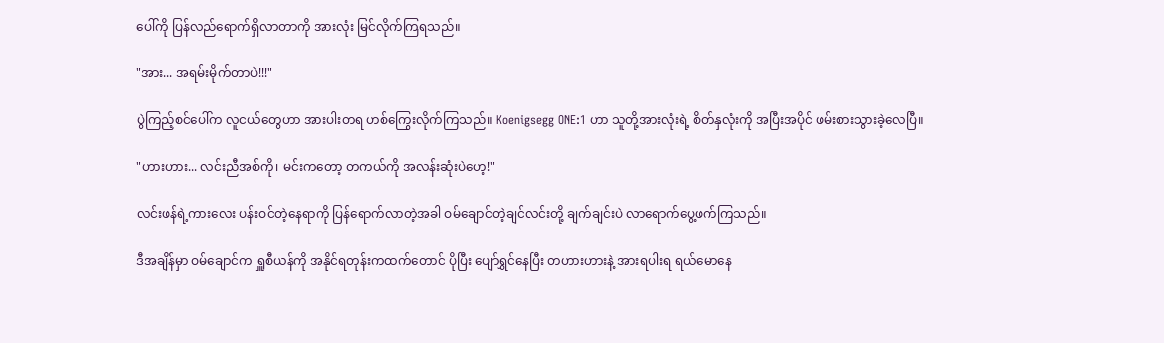ပေါ်ကို ပြန်လည်ရောက်ရှိလာတာကို အားလုံး မြင်လိုက်ကြရသည်။

"အား... အရမ်းမိုက်တာပဲ!!!"

ပွဲကြည့်စင်ပေါ်က လူငယ်တွေဟာ အားပါးတရ ဟစ်ကြွေးလိုက်ကြသည်။ Koenigsegg ONE:1 ဟာ သူတို့အားလုံးရဲ့ စိတ်နှလုံးကို အပြီးအပိုင် ဖမ်းစားသွားခဲ့လေပြီ။

"ဟားဟား... လင်းညီအစ်ကို၊ မင်းကတော့ တကယ်ကို အလန်းဆုံးပဲဟေ့!"

လင်းဖန်ရဲ့ကားလေး ပန်းဝင်တဲ့နေရာကို ပြန်ရောက်လာတဲ့အခါ ဝမ်ချောင်တဲ့ချင်လင်းတို့ ချက်ချင်းပဲ လာရောက်ပွေ့ဖက်ကြသည်။

ဒီအချိန်မှာ ဝမ်ချောင်က ရှူစီယန်ကို အနိုင်ရတုန်းကထက်တောင် ပိုပြီး ပျော်ရွှင်နေပြီး တဟားဟားနဲ့ အားရပါးရ ရယ်မောနေ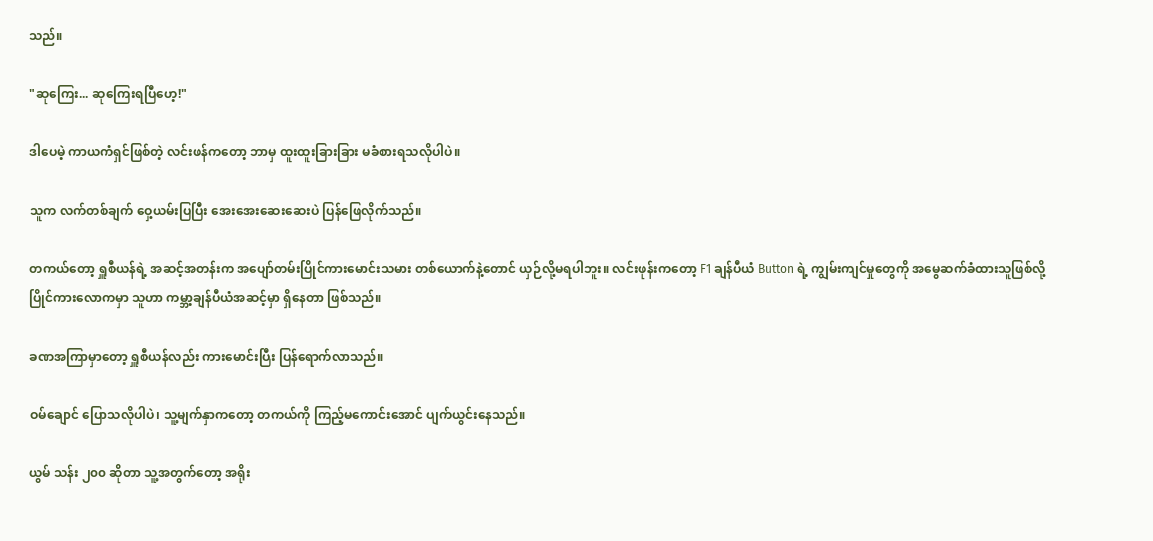သည်။

"ဆုကြေး... ဆုကြေးရပြီဟေ့!"

ဒါပေမဲ့ ကာယကံရှင်ဖြစ်တဲ့ လင်းဖန်ကတော့ ဘာမှ ထူးထူးခြားခြား မခံစားရသလိုပါပဲ။

သူက လက်တစ်ချက် ဝှေ့ယမ်းပြပြီး အေးအေးဆေးဆေးပဲ ပြန်ဖြေလိုက်သည်။

တကယ်တော့ ရှူစီယန်ရဲ့ အဆင့်အတန်းက အပျော်တမ်းပြိုင်ကားမောင်းသမား တစ်ယောက်နဲ့တောင် ယှဉ်လို့မရပါဘူး။ လင်းဖုန်းကတော့ F1 ချန်ပီယံ Button ရဲ့ ကျွမ်းကျင်မှုတွေကို အမွေဆက်ခံထားသူဖြစ်လို့ ပြိုင်ကားလောကမှာ သူဟာ ကမ္ဘာ့ချန်ပီယံအဆင့်မှာ ရှိနေတာ ဖြစ်သည်။

ခဏအကြာမှာတော့ ရှူစီယန်လည်း ကားမောင်းပြီး ပြန်ရောက်လာသည်။

ဝမ်ချောင် ပြောသလိုပါပဲ၊ သူ့မျက်နှာကတော့ တကယ်ကို ကြည့်မကောင်းအောင် ပျက်ယွင်းနေသည်။

ယွမ် သန်း ၂၀၀ ဆိုတာ သူ့အတွက်တော့ အရိုး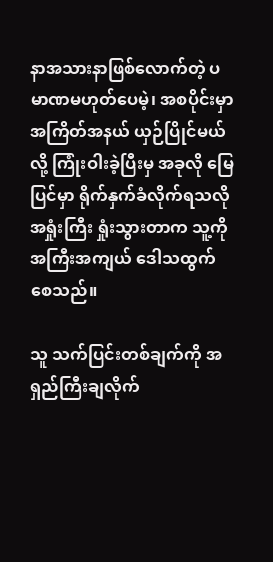နာအသားနာဖြစ်လောက်တဲ့ ပမာဏမဟုတ်ပေမဲ့၊ အစပိုင်းမှာ အကြိတ်အနယ် ယှဉ်ပြိုင်မယ်လို့ ကြုံးဝါးခဲ့ပြီးမှ အခုလို မြေပြင်မှာ ရိုက်နှက်ခံလိုက်ရသလို အရှုံးကြီး ရှုံးသွားတာက သူ့ကို အကြီးအကျယ် ဒေါသထွက်စေသည်။

သူ သက်ပြင်းတစ်ချက်ကို အရှည်ကြီးချလိုက်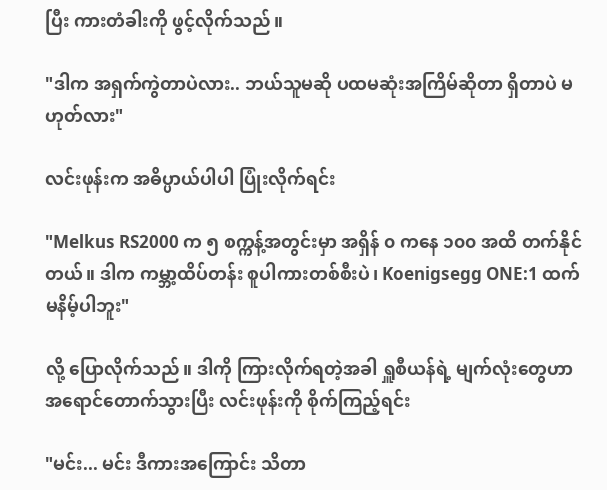ပြီး ကားတံခါးကို ဖွင့်လိုက်သည်။

"ဒါက အရှက်ကွဲတာပဲလား.. ဘယ်သူမဆို ပထမဆုံးအကြိမ်ဆိုတာ ရှိတာပဲ မဟုတ်လား"

လင်းဖုန်းက အဓိပ္ပာယ်ပါပါ ပြုံးလိုက်ရင်း

"Melkus RS2000 က ၅ စက္ကန့်အတွင်းမှာ အရှိန် ၀ ကနေ ၁၀၀ အထိ တက်နိုင်တယ်။ ဒါက ကမ္ဘာ့ထိပ်တန်း စူပါကားတစ်စီးပဲ၊ Koenigsegg ONE:1 ထက် မနိမ့်ပါဘူး"

လို့ ပြောလိုက်သည်။ ဒါကို ကြားလိုက်ရတဲ့အခါ ရှူစီယန်ရဲ့ မျက်လုံးတွေဟာ အရောင်တောက်သွားပြီး လင်းဖုန်းကို စိုက်ကြည့်ရင်း

"မင်း... မင်း ဒီကားအကြောင်း သိတာ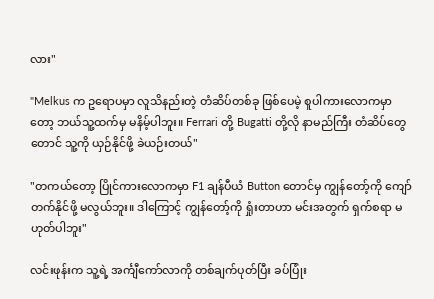လား"

"Melkus က ဥရောပမှာ လူသိနည်းတဲ့ တံဆိပ်တစ်ခု ဖြစ်ပေမဲ့ စူပါကားလောကမှာတော့ ဘယ်သူ့ထက်မှ မနိမ့်ပါဘူး။ Ferrari တို့ Bugatti တို့လို နာမည်ကြီး တံဆိပ်တွေတောင် သူ့ကို ယှဉ်နိုင်ဖို့ ခဲယဉ်းတယ်"

"တကယ်တော့ ပြိုင်ကားလောကမှာ F1 ချန်ပီယံ Button တောင်မှ ကျွန်တော့်ကို ကျော်တက်နိုင်ဖို့ မလွယ်ဘူး။ ဒါကြောင့် ကျွန်တော့်ကို ရှုံးတာဟာ မင်းအတွက် ရှက်စရာ မဟုတ်ပါဘူး"

လင်းဖုန်းက သူ့ရဲ့ အင်္ကျီကော်လာကို တစ်ချက်ပုတ်ပြီး ခပ်ပြုံး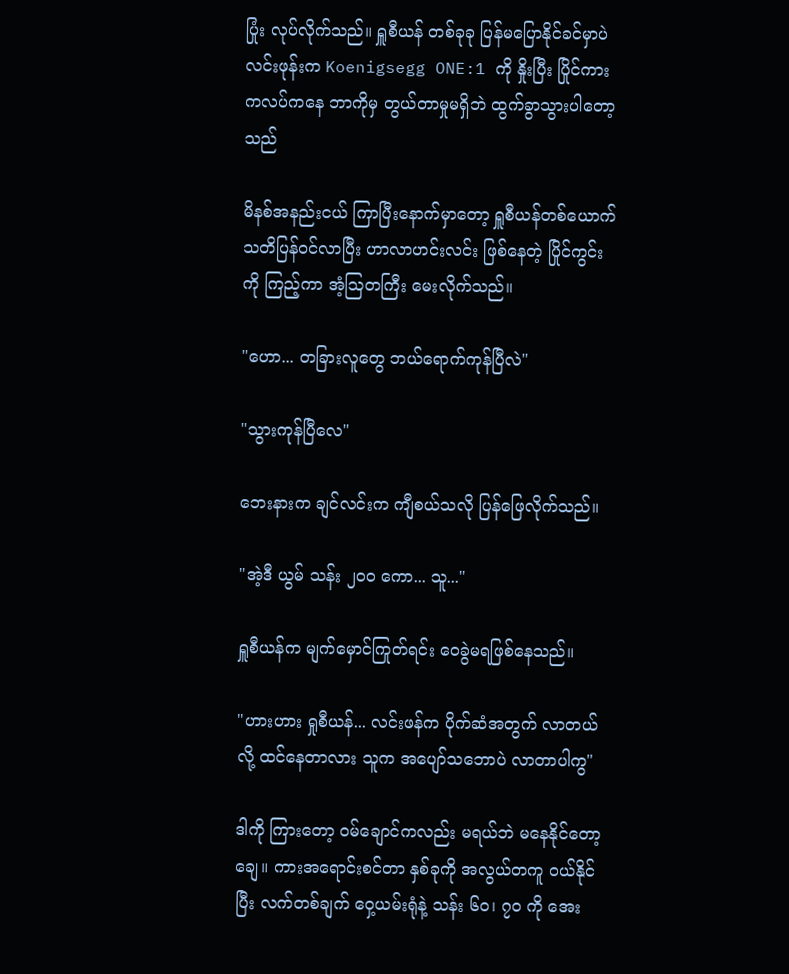ပြုံး လုပ်လိုက်သည်။ ရှူစီယန် တစ်ခုခု ပြန်မပြောနိုင်ခင်မှာပဲ လင်းဖုန်းက Koenigsegg ONE:1 ကို နှိုးပြီး ပြိုင်ကားကလပ်ကနေ ဘာကိုမှ တွယ်တာမှုမရှိဘဲ ထွက်ခွာသွားပါတော့သည်

မိနစ်အနည်းငယ် ကြာပြီးနောက်မှာတော့ ရှူစီယန်တစ်ယောက် သတိပြန်ဝင်လာပြီး ဟာလာဟင်းလင်း ဖြစ်နေတဲ့ ပြိုင်ကွင်းကို ကြည့်ကာ အံ့ဩတကြီး မေးလိုက်သည်။

"ဟော... တခြားလူတွေ ဘယ်ရောက်ကုန်ပြီလဲ"

"သွားကုန်ပြီလေ"

ဘေးနားက ချင်လင်းက ကျီစယ်သလို ပြန်ဖြေလိုက်သည်။

"အဲ့ဒီ ယွမ် သန်း ၂၀၀ ကော... သူ..."

ရှူစီယန်က မျက်မှောင်ကြုတ်ရင်း ဝေခွဲမရဖြစ်နေသည်။

"ဟားဟား ရှုစီယန်... လင်းဖန်က ပိုက်ဆံအတွက် လာတယ်လို့ ထင်နေတာလား သူက အပျော်သဘောပဲ လာတာပါကွ"

ဒါကို ကြားတော့ ဝမ်ချောင်ကလည်း မရယ်ဘဲ မနေနိုင်တော့ချေ။ ကားအရောင်းစင်တာ နှစ်ခုကို အလွယ်တကူ ဝယ်နိုင်ပြီး လက်တစ်ချက် ဝှေ့ယမ်းရုံနဲ့ သန်း ၆၀၊ ၇၀ ကို အေး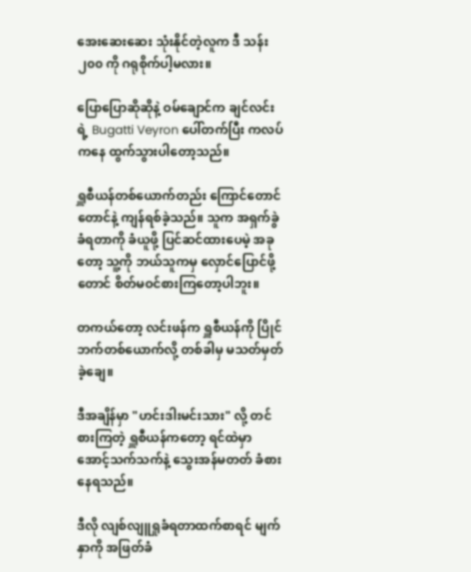အေးဆေးဆေး သုံးနိုင်တဲ့လူက ဒီ သန်း ၂၀၀ ကို ဂရုစိုက်ပါ့မလား။

ပြောပြောဆိုဆိုနဲ့ ဝမ်ချောင်က ချင်လင်းရဲ့ Bugatti Veyron ပေါ်တက်ပြီး ကလပ်ကနေ ထွက်သွားပါတော့သည်။

ရှူစီယန်တစ်ယောက်တည်း ကြောင်တောင်တောင်နဲ့ ကျန်ရစ်ခဲ့သည်။ သူက အရှက်ခွဲခံရတာကို ခံယူဖို့ ပြင်ဆင်ထားပေမဲ့ အခုတော့ သူ့ကို ဘယ်သူကမှ လှောင်ပြောင်ဖို့တောင် စိတ်မဝင်စားကြတော့ပါဘူး။

တကယ်တော့ လင်းဖန်က ရှူစီယန်ကို ပြိုင်ဘက်တစ်ယောက်လို့ တစ်ခါမှ မသတ်မှတ်ခဲ့ချေ။

ဒီအချိန်မှာ "ဟင်းဒါးမင်းသား" လို့ တင်စားကြတဲ့ ရှူစီယန်ကတော့ ရင်ထဲမှာ အောင့်သက်သက်နဲ့ သွေးအန်မတတ် ခံစားနေရသည်။

ဒီလို လျစ်လျူရှုခံရတာထက်စာရင် မျက်နှာကို အဖြတ်ခံ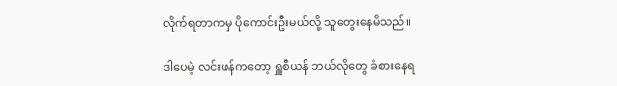လိုက်ရတာကမှ ပိုကောင်းဦးမယ်လို့ သူတွေးနေမိသည်။

ဒါပေမဲ့ လင်းဖန်ကတော့ ရှူစီယန် ဘယ်လိုတွေ ခံစားနေရ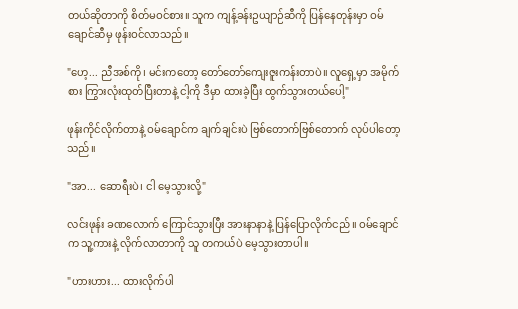တယ်ဆိုတာကို စိတ်မဝင်စား။ သူက ကျန့်ခန်းဥယျာဉ်ဆီကို ပြန်နေတုန်းမှာ ဝမ်ချောင်ဆီမှ ဖုန်းဝင်လာသည်။

"ဟေ့... ညီအစ်ကို၊ မင်းကတော့ တော်တော်ကျေးဇူးကန်းတာပဲ။ လူရှေ့မှာ အမိုက်စား ကြွားလုံးထုတ်ပြီးတာနဲ့ ငါ့ကို ဒီမှာ ထားခဲ့ပြီး ထွက်သွားတယ်ပေါ့"

ဖုန်းကိုင်လိုက်တာနဲ့ ဝမ်ချောင်က ချက်ချင်းပဲ ဗြစ်တောက်ဗြစ်တောက် လုပ်ပါတော့သည်။

"အာ... ဆောရီးပဲ၊ ငါ မေ့သွားလို့"

လင်းဖုန်း ခဏလောက် ကြောင်သွားပြီး အားနာနာနဲ့ ပြန်ပြောလိုက်ငည်။ ဝမ်ချောင်က သူ့ကားနဲ့ လိုက်လာတာကို သူ တကယ်ပဲ မေ့သွားတာပါ။

"ဟားဟား... ထားလိုက်ပါ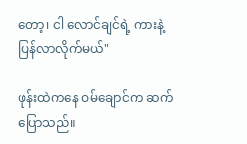တော့၊ ငါ လောင်ချင်ရဲ့ ကားနဲ့ ပြန်လာလိုက်မယ်"

ဖုန်းထဲကနေ ဝမ်ချောင်က ဆက်ပြောသည်။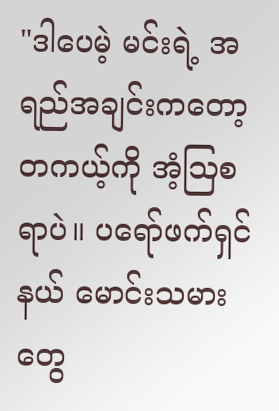"ဒါပေမဲ့ မင်းရဲ့ အရည်အချင်းကတော့ တကယ့်ကို အံ့ဩစရာပဲ။ ပရော်ဖက်ရှင်နယ် မောင်းသမားတွေ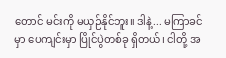တောင် မင်းကို မယှဉ်နိုင်ဘူး။ ဒါနဲ့... မကြာခင်မှာ ပေကျင်းမှာ ပြိုင်ပွဲတစ်ခု ရှိတယ်၊ ငါတို့ အ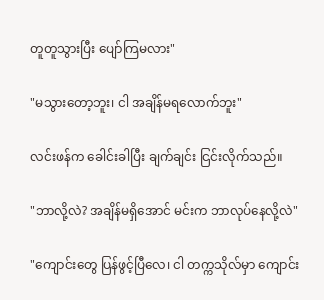တူတူသွားပြီး ပျော်ကြမလား"

"မသွားတော့ဘူး၊ ငါ အချိန်မရလောက်ဘူး"

လင်းဖန်က ခေါင်းခါပြီး ချက်ချင်း ငြင်းလိုက်သည်။

"ဘာလို့လဲ? အချိန်မရှိအောင် မင်းက ဘာလုပ်နေလို့လဲ"

"ကျောင်းတွေ ပြန်ဖွင့်ပြီလေ၊ ငါ တက္ကသိုလ်မှာ ကျောင်း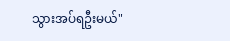သွားအပ်ရဦးမယ်"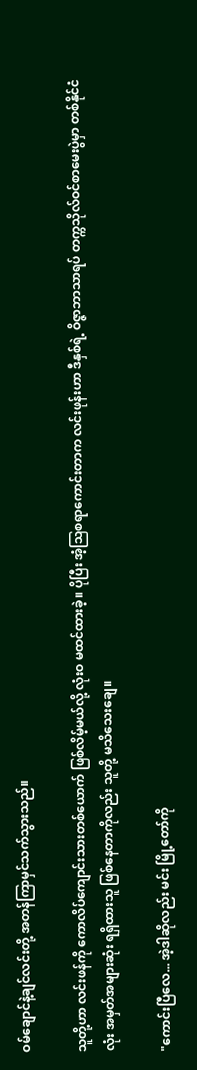ဝမ်ချောင်နဲ့ချင်လင်းတို့ အတန်ကြာမှင်သက်သွားသည်။

သူတို့ဟာ လင်းဖန်ကို ကောလိပ်ကျောင်းသားတစ်ယောက် ဖြစ်လိမ့်မယ်လို့ လုံးဝ မထင်ထားခဲ့။ ပိုပြီး အံ့ဩစရာကောင်းတာက လင်းဖုန်းဟာ ဒီနှစ်ရဲ့ ဝိဇ္ဇာဘာသာရပ် တက္ကသိုလ်ဝင်စာမေးပွဲမှာ တစ်နိုင်ငံလုံး အမှတ်အများဆုံး ရရှိထားသူ ဖြစ်နေတာကိုလည်း သူတို့ မသိသေးချေ။

"ကောင်းပြီလေ... အဲ့ဒါဆိုလည်း မင်း မြို့တော်ကို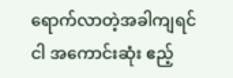ရောက်လာတဲ့အခါကျရင် ငါ အကောင်းဆုံး ဧည့်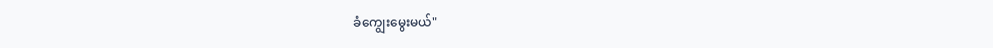ခံကျွေးမွေးမယ်"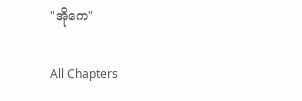"အိုကေ"

All Chapters